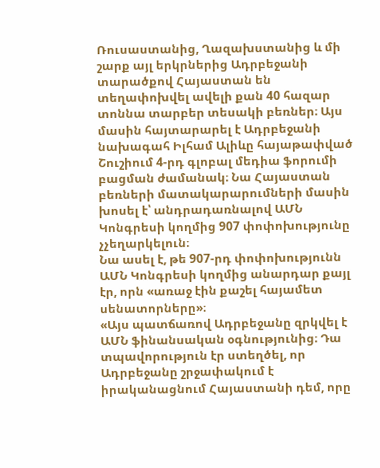Ռուսաստանից, Ղազախստանից և մի շարք այլ երկրներից Ադրբեջանի տարածքով Հայաստան են տեղափոխվել ավելի քան 40 հազար տոննա տարբեր տեսակի բեռներ։ Այս մասին հայտարարել է Ադրբեջանի նախագահ Իլհամ Ալիևը հայաթափված Շուշիում 4-րդ գլոբալ մեդիա ֆորումի բացման ժամանակ։ Նա Հայաստան բեռների մատակարարումների մասին խոսել է՝ անդրադառնալով ԱՄՆ Կոնգրեսի կողմից 907 փոփոխությունը չչեղարկելուն։
Նա ասել է, թե 907-րդ փոփոխությունն ԱՄՆ Կոնգրեսի կողմից անարդար քայլ էր, որն «առաջ էին քաշել հայամետ սենատորները»։
«Այս պատճառով Ադրբեջանը զրկվել է ԱՄՆ ֆինանսական օգնությունից։ Դա տպավորություն էր ստեղծել, որ Ադրբեջանը շրջափակում է իրականացնում Հայաստանի դեմ, որը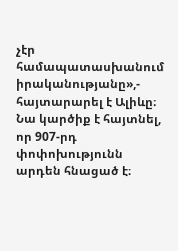չէր համապատասխանում իրականությանը»,- հայտարարել է Ալիևը։
Նա կարծիք է հայտնել, որ 907-րդ փոփոխությունն արդեն հնացած է։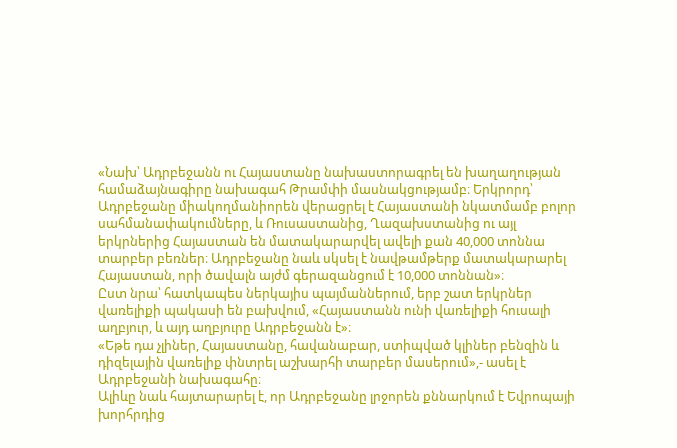«Նախ՝ Ադրբեջանն ու Հայաստանը նախաստորագրել են խաղաղության համաձայնագիրը նախագահ Թրամփի մասնակցությամբ։ Երկրորդ՝ Ադրբեջանը միակողմանիորեն վերացրել է Հայաստանի նկատմամբ բոլոր սահմանափակումները, և Ռուսաստանից, Ղազախստանից ու այլ երկրներից Հայաստան են մատակարարվել ավելի քան 40,000 տոննա տարբեր բեռներ։ Ադրբեջանը նաև սկսել է նավթամթերք մատակարարել Հայաստան, որի ծավալն այժմ գերազանցում է 10,000 տոննան»։
Ըստ նրա՝ հատկապես ներկայիս պայմաններում, երբ շատ երկրներ վառելիքի պակասի են բախվում, «Հայաստանն ունի վառելիքի հուսալի աղբյուր, և այդ աղբյուրը Ադրբեջանն է»։
«Եթե դա չլիներ, Հայաստանը, հավանաբար, ստիպված կլիներ բենզին և դիզելային վառելիք փնտրել աշխարհի տարբեր մասերում»,- ասել է Ադրբեջանի նախագահը։
Ալիևը նաև հայտարարել է, որ Ադրբեջանը լրջորեն քննարկում է Եվրոպայի խորհրդից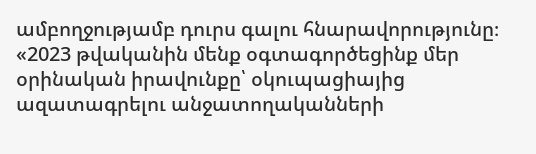ամբողջությամբ դուրս գալու հնարավորությունը։
«2023 թվականին մենք օգտագործեցինք մեր օրինական իրավունքը՝ օկուպացիայից ազատագրելու անջատողականների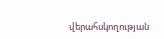վերահսկողության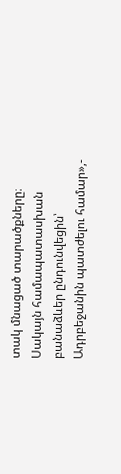տակ մնացած տարածքները։ Սակայն համապատասխան բանաձևեր ընդունվեցին՝ Ադրբեջանին պատժելու համար»,-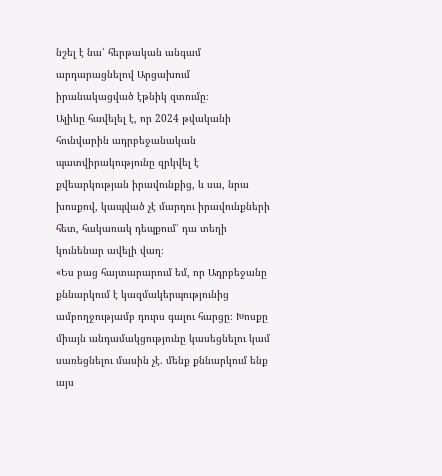նշել է նա՝ հերթական անգամ արդարացնելով Արցախում իրանակացված էթնիկ զտումը։
Ալիևը հավելել է, որ 2024 թվականի հունվարին ադրբեջանական պատվիրակությունը զրկվել է քվեարկության իրավունքից, և սա, նրա խոսքով, կապված չէ մարդու իրավունքների հետ, հակառակ դեպքում՝ դա տեղի կունենար ավելի վաղ։
«Ես բաց հայտարարում եմ, որ Ադրբեջանը քննարկում է կազմակերպությունից ամբողջությամբ դուրս գալու հարցը։ Խոսքը միայն անդամակցությունը կասեցնելու կամ սառեցնելու մասին չէ. մենք քննարկում ենք այս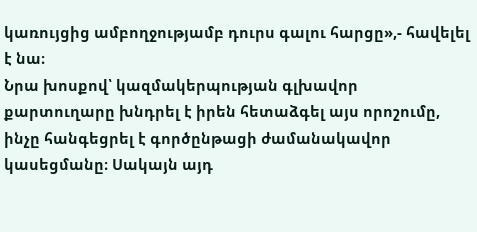կառույցից ամբողջությամբ դուրս գալու հարցը»,- հավելել է նա։
Նրա խոսքով՝ կազմակերպության գլխավոր քարտուղարը խնդրել է իրեն հետաձգել այս որոշումը, ինչը հանգեցրել է գործընթացի ժամանակավոր կասեցմանը։ Սակայն այդ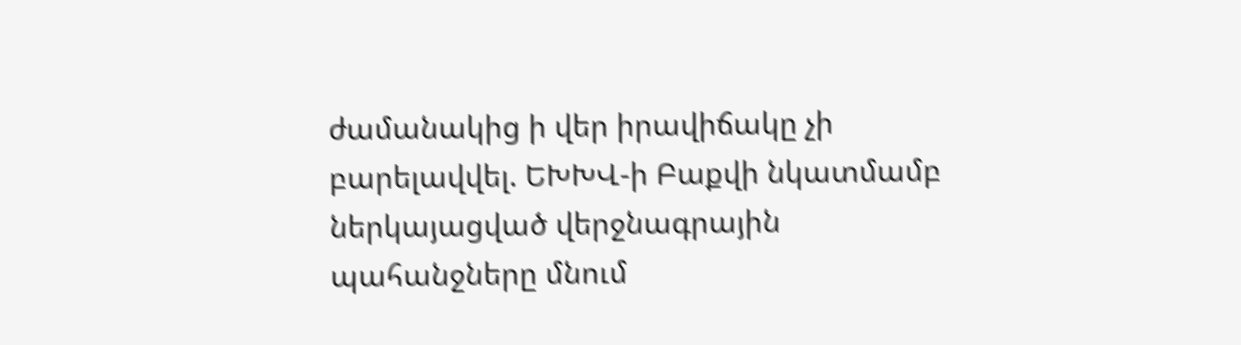ժամանակից ի վեր իրավիճակը չի բարելավվել. ԵԽԽՎ-ի Բաքվի նկատմամբ ներկայացված վերջնագրային պահանջները մնում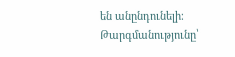են անընդունելի։
Թարգմանությունը՝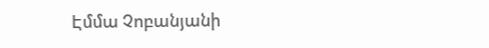Էմմա Չոբանյանի